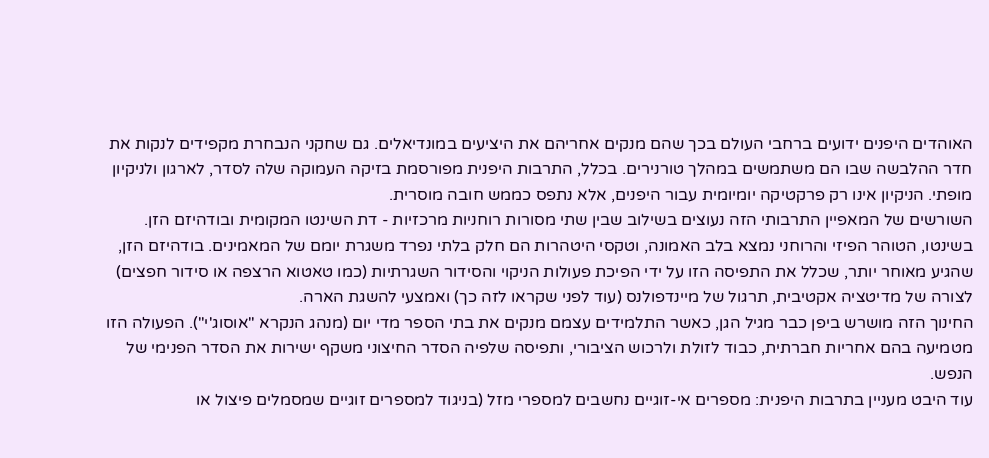האוהדים היפנים ידועים ברחבי העולם בכך שהם מנקים אחריהם את היציעים במונדיאלים. גם שחקני הנבחרת מקפידים לנקות את חדר ההלבשה שבו הם משתמשים במהלך טורנירים. בכלל, התרבות היפנית מפורסמת בזיקה העמוקה שלה לסדר, לארגון ולניקיון מופתי. הניקיון אינו רק פרקטיקה יומיומית עבור היפנים, אלא נתפס כממש חובה מוסרית.
השורשים של המאפיין התרבותי הזה נעוצים בשילוב שבין שתי מסורות רוחניות מרכזיות - דת השינטו המקומית ובודהיזם הזן. בשינטו, הטוהר הפיזי והרוחני נמצא בלב האמונה, וטקסי היטהרות הם חלק בלתי נפרד משגרת יומם של המאמינים. בודהיזם הזן, שהגיע מאוחר יותר, שכלל את התפיסה הזו על ידי הפיכת פעולות הניקוי והסידור השגרתיות (כמו טאטוא הרצפה או סידור חפצים) לצורה של מדיטציה אקטיבית, תרגול של מיינדפולנס (עוד לפני שקראו לזה כך) ואמצעי להשגת הארה.
החינוך הזה מושרש ביפן כבר מגיל הגן, כאשר התלמידים עצמם מנקים את בתי הספר מדי יום (מנהג הנקרא "אוסוג'י"). הפעולה הזו מטמיעה בהם אחריות חברתית, כבוד לזולת ולרכוש הציבורי, ותפיסה שלפיה הסדר החיצוני משקף ישירות את הסדר הפנימי של הנפש.
עוד היבט מעניין בתרבות היפנית: מספרים אי-זוגיים נחשבים למספרי מזל (בניגוד למספרים זוגיים שמסמלים פיצול או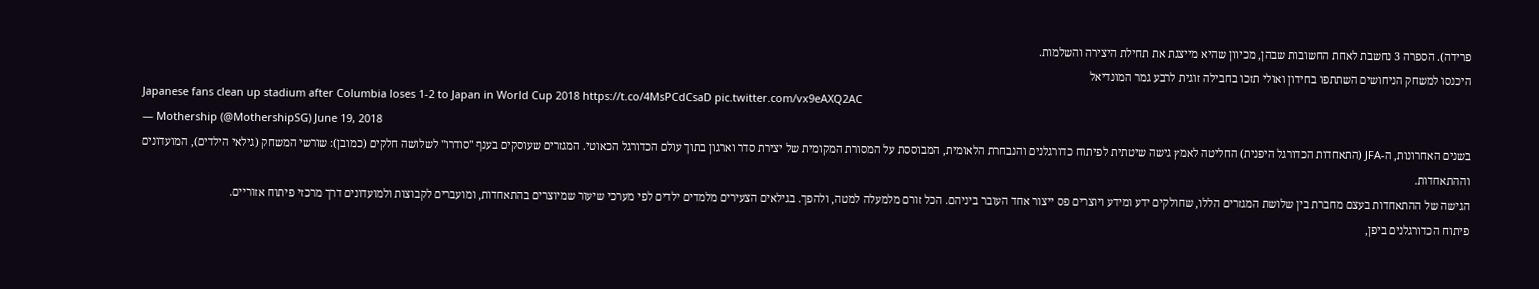פרידה). הספרה 3 נחשבת לאחת החשובות שבהן, מכיוון שהיא מייצגת את תחילת היצירה והשלמות.
היכנסו למשחק הניחושים השתתפו בחידון ואולי תזכו בחבילה זוגית לרבע גמר המונדיאל
Japanese fans clean up stadium after Columbia loses 1-2 to Japan in World Cup 2018 https://t.co/4MsPCdCsaD pic.twitter.com/vx9eAXQ2AC
— Mothership (@MothershipSG) June 19, 2018
בשנים האחרונות, ה-JFA (התאחדות הכדורגל היפנית) החליטה לאמץ גישה שיטתית לפיתוח כדורגלנים והנבחרת הלאומית, המבוססת על המסורת המקומית של יצירת סדר וארגון בתוך עולם הכדורגל הכאוטי. המגזרים שעוסקים בענף "סודרו" לשלושה חלקים (כמובן): שורשי המשחק (גילאי הילדים), המועדונים וההתאחדות.
הגישה של ההתאחדות בעצם מחברת בין שלושת המגזרים הללו, שחולקים ידע ומידע ויוצרים פס ייצור אחד העובר ביניהם. הכל זורם מלמעלה למטה, ולהפך. בגילאים הצעירים מלמדים ילדים לפי מערכי שיעור שמיוצרים בהתאחדות, ומועברים לקבוצות ולמועדונים דרך מרכזי פיתוח אזוריים.
פיתוח הכדורגלנים ביפן,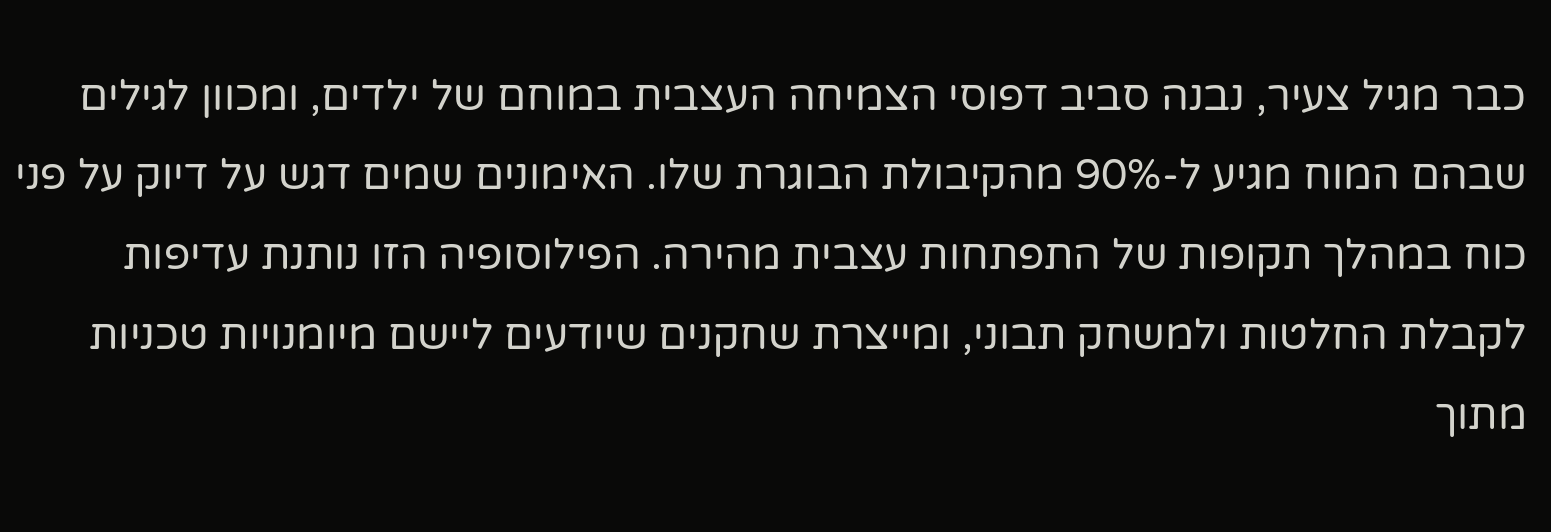כבר מגיל צעיר, נבנה סביב דפוסי הצמיחה העצבית במוחם של ילדים, ומכוון לגילים שבהם המוח מגיע ל-90% מהקיבולת הבוגרת שלו. האימונים שמים דגש על דיוק על פני כוח במהלך תקופות של התפתחות עצבית מהירה. הפילוסופיה הזו נותנת עדיפות לקבלת החלטות ולמשחק תבוני, ומייצרת שחקנים שיודעים ליישם מיומנויות טכניות מתוך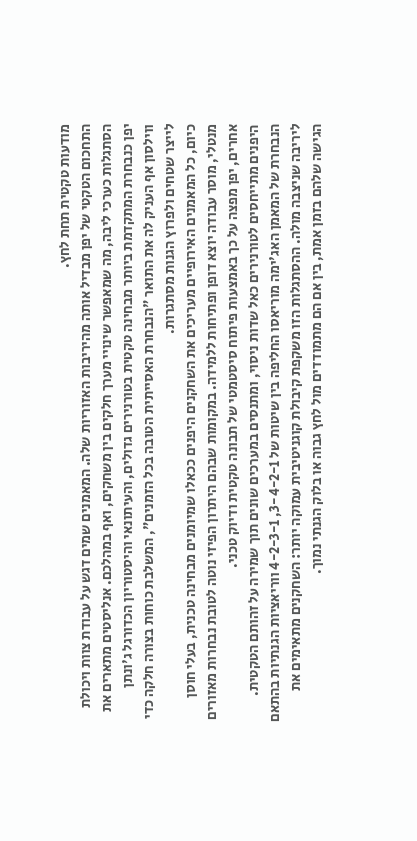מודעות טקטית תחת לחץ.
התחכום הטקטי של יפן מבדיל אותה מהיריבות האזוריות שלה. המאמנים שמים דגש על עבודת צוות ויכולת הסתגלות כערכי ליבה, מה שמאפשר שינויי מערך חלקים בין משחקים, ואף במהלכם. אנליסטים מתארים את יפן כנבחרת המתקדמת ביותר מבחינה טקטית בטורנירים גדולים, והעיתונאי והיסטוריון הכדורגל ג'ונתן ווילסון אף העניק לה את התואר "הנבחרת האסייתית הטובה בכל הזמנים", המשלבת כוחות בצורה חלקה כדי לייצר שטחים ולפרוץ הגנות מסתגרות.
כיום, כל המאמנים האירופיים מעריכים את השחקנים היפנים ככאלו שמיומנים מבחינה טכנית, בעלי חוסן מנטלי, מוסר עבודה יוצא דופן ופתיחות ללמידה. במקומות שבהם היתרון הפיזי נוטה לטובת נבחרות מאזורים אחרים, יפן מפצה על כך באמצעות פיתוח סיסטמטי של תבונה טקטית ודיוק טכני.
היפנים מתייחסים לטורנירים כאל שדות ניסוי, ומתנסים במערכים שונים תוך שמירה על זהותם הטקטית. הנבחרת של המאמן האג'ימה מוריאסו החליפה בין שיטות של 3-4-2-1, 4-2-3-1 ווריאציות הגנתיות בהתאם ליריבה שניצבה מולה. ההסתגלות הזו משקפת קיבולת קוגניטיבית עמוקה יותר: השחקנים מתאימים את הגישה שלהם בזמן אמת, בין אם הם מתמודדים מול לחץ גבוה או בלוק הגנתי נמוך.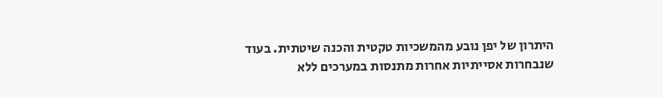היתרון של יפן נובע מהמשכיות טקטית והכנה שיטתית. בעוד שנבחרות אסייתיות אחרות מתנסות במערכים ללא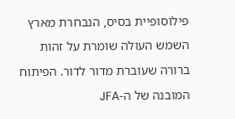פילוסופיית בסיס, הנבחרת מארץ השמש העולה שומרת על זהות ברורה שעוברת מדור לדור. הפיתוח המובנה של ה-JFA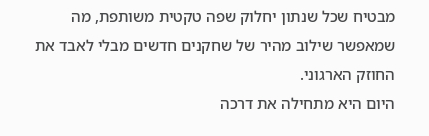מבטיח שכל שנתון יחלוק שפה טקטית משותפת, מה שמאפשר שילוב מהיר של שחקנים חדשים מבלי לאבד את החוזק הארגוני.
היום היא מתחילה את דרכה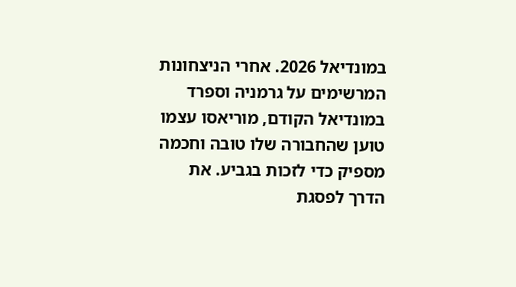במונדיאל 2026. אחרי הניצחונות המרשימים על גרמניה וספרד במונדיאל הקודם, מוריאסו עצמו טוען שהחבורה שלו טובה וחכמה מספיק כדי לזכות בגביע. את הדרך לפסגת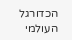הכדורגל העולמי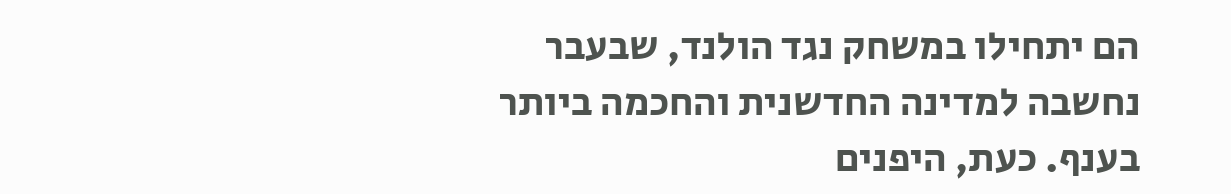הם יתחילו במשחק נגד הולנד, שבעבר נחשבה למדינה החדשנית והחכמה ביותר בענף. כעת, היפנים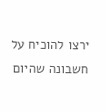ירצו להוכיח על חשבונה שהיום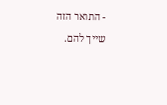- התואר הזה שייך להם.